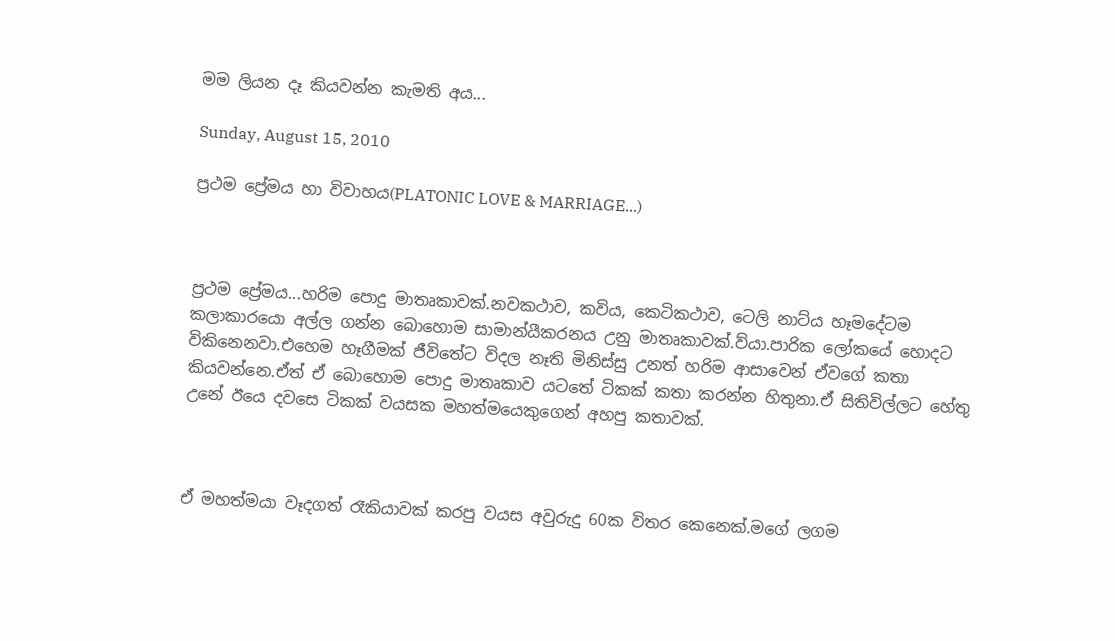මම ලියන දෑ කියවන්න කැමති අය...

Sunday, August 15, 2010

ප්‍රථම ප්‍රේමය හා විවාහය(PLATONIC LOVE & MARRIAGE...)



ප්‍රථම ප්‍රේමය...හරිම පොදු මාතෘකාවක්.නවකථාව, කවිය, කෙටිකථාව, ටෙලි නාට්ය හෑමදේටම කලාකාරයො අල්ල ගන්න බොහොම සාමාන්යීකරනය උනු මාතෘකාවක්.ව්යා.පාරික ලෝකයේ හොදට විකිනෙනවා.එහෙම හෑගීමක් ජීවිතේට විදල නෑති මිනිස්සු උනත් හරිම ආසාවෙන් ඒවගේ කතා කියවන්නෙ.ඒත් ඒ බොහොම පොදු මාතෘකාව යටතේ ටිකක් කතා කරන්න හිතුනා.ඒ සිතිවිල්ලට හේතු උනේ ඊයෙ දවසෙ ටිකක් වයසක මහත්මයෙකුගෙන් අහපු කතාවක්.



ඒ මහත්මයා වෑදගත් රෑකියාවක් කරපු වයස අවුරුදු 60ක විතර කෙනෙක්.මගේ ලගම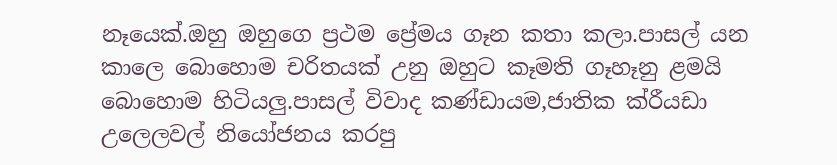නෑයෙක්.ඔහු ඔහුගෙ ප්‍රථම ප්‍රේමය ගෑන කතා කලා.පාසල් යන කාලෙ බොහොම චරිතයක් උනු ඔහුට කෑමති ගෑහෑනු ළමයි බොහොම හිටියලු.පාසල් විවාද කණ්ඩායම,ජාතික ක්රීයඩා උලෙලවල් නියෝජනය කරපු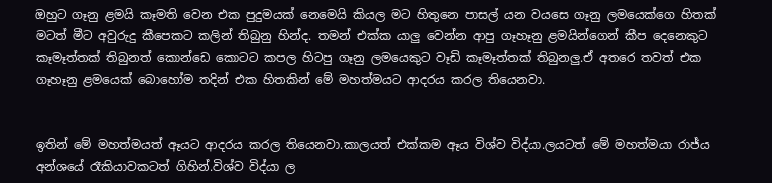ඔහුට ගෑනු ළමයි කෑමති වෙන එක පුදුමයක් නෙමෙයි කියල මට හිතුනෙ පාසල් යන වයසෙ ගෑනු ලමයෙක්ගෙ හිතක් මටත් මීට අවුරුදු කීපෙකට කලින් තිබුනු හින්ද. තමන් එක්ක යාලු වෙන්න ආපු ගෑහෑනු ළමයින්ගෙන් කීප දෙනෙකුට කෑමෑත්තක් තිබුනත් කොන්ඩෙ කොටට කපල හිටපු ගෑනු ලමයෙකුට වෑඩි කෑමෑත්තක් තිබුනලු.ඒ අතරෙ තවත් එක ගෑහෑනු ළමයෙක් බොහෝම තදින් එක හිතකින් මේ මහත්මයට ආදරය කරල තියෙනවා.


ඉතින් මේ මහත්මයත් ඈයට ආදරය කරල තියෙනවා.කාලයත් එක්කම ඈය විශ්ව විද්යා.ලයටත් මේ මහත්මයා රාජ්ය අන්ශයේ රෑකියාවකටත් ගිහින්.විශ්ව විද්යා ල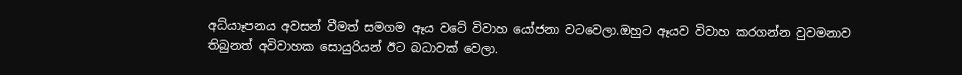අධ්යාෑපනය අවසන් වීමත් සමගම ඈය වටේ විවාහ යෝජනා වටවෙලා.ඔහුට ඈයව විවාහ කරගන්න වුවමනාව තිබුනත් අවිවාහක සොයුරියන් ඊට බධාවක් වෙලා.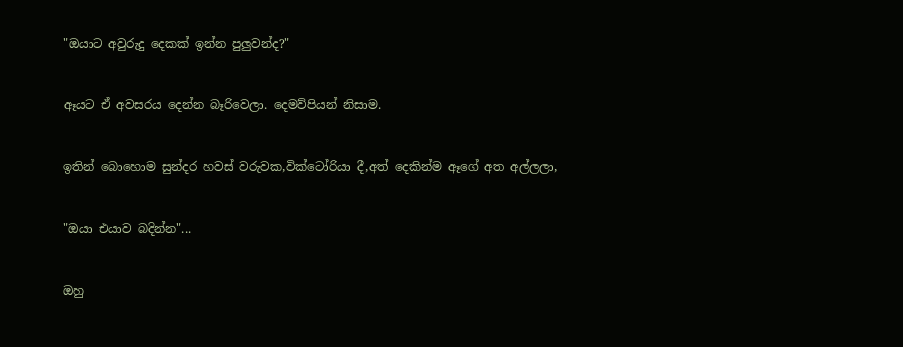"ඔයාට අවුරුදු දෙකක් ඉන්න පුලුවන්ද?"


ඈයට ඒ අවසරය දෙන්න බෑරිවෙලා. දෙමව්පියන් නිසාම.


ඉතින් බොහොම සුන්දර හවස් වරුවක,වික්ටෝරියා දී,අත් දෙකින්ම ඈගේ අත අල්ලලා,


"ඔයා එයාව බදින්න"...


ඔහු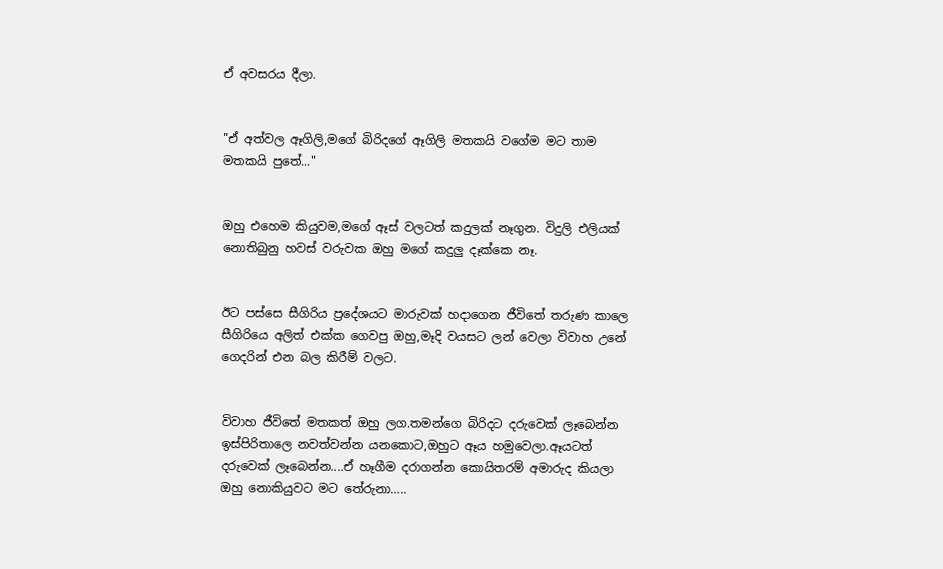ඒ අවසරය දීලා.


"ඒ අත්වල ඈගිලි,මගේ බිරිදගේ ඈගිලි මතකයි වගේම මට තාම මතකයි පුතේ..."


ඔහු එහෙම කියුවම,මගේ ඈස් වලටත් කදුලක් නෑගුන. විදුලි එලියක් නොතිබුනු හවස් වරුවක ඔහු මගේ කදුලු දෑක්කෙ නෑ.


ඊට පස්සෙ සීගිරිය ප්‍රදේශයට මාරුවක් හදාගෙන ජීවිතේ තරුණ කාලෙ සීගිරියෙ අලිත් එක්ක ගෙවපු ඔහු,මෑදි වයසට ලන් වෙලා විවාහ උනේ ගෙදරින් එන බල කිරීම් වලට.


විවාහ ජීවිතේ මතකත් ඔහු ලග.තමන්ගෙ බිරිදට දරුවෙක් ලෑබෙන්න ඉස්පිරිතාලෙ නවත්වන්න යනකොට,ඔහුට ඈය හමුවෙලා.ඈයටත් දරුවෙක් ලෑබෙන්න....ඒ හෑගීම දරාගන්න කොයිතරම් අමාරුද කියලා ඔහු නොකියුවට මට තේරුනා…..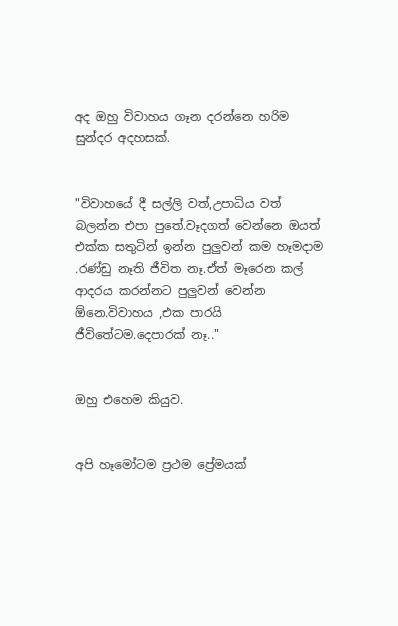අද ඔහු විවාහය ගෑන දරන්නෙ හරිම සුන්දර අදහසක්.


"විවාහයේ දී සල්ලි වත්,උපාධිය වත් බලන්න එපා පුතේ.වෑදගත් වෙන්නෙ ඔයත් එක්ක සතුටින් ඉන්න පුලුවන් කම හෑමදාම .රණ්ඩු නෑති ජීවිත නෑ.ඒත් මෑරෙන කල් ආදරය කරන්නට පුලුවන් වෙන්න ඕනෙ.විවාහය ,එක පාරයි ජීවිතේටම.දෙපාරක් නෑ.."


ඔහු එහෙම කියුව.


අපි හෑමෝටම ප්‍රථම ප්‍රේමයක්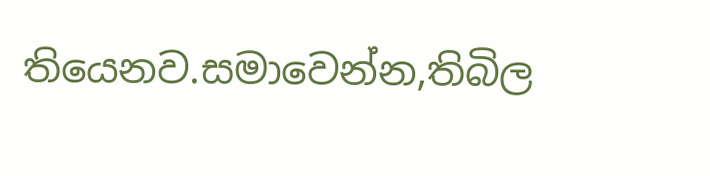තියෙනව.සමාවෙන්න,තිබිල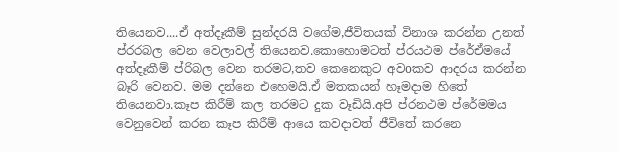තියෙනව....ඒ අත්දෑකීම් සුන්දරයි වගේම,ජීවිතයක් විනාශ කරන්න උනත් ප්රරබල වෙන වෙලාවල් තියෙනව.කොහොමටත් ප්රයථම ප්රේඒමයේ අත්දෑකීම් ප්රිබල වෙන තරමට,තව කෙනෙකුට අවoකව ආදරය කරන්න බෑරි වෙනව. මම දන්නෙ එහෙමයි.ඒ මතකයන් හෑමදාම හිතේ තියෙනවා.කෑප කිරීම් කල තරමට දුක වෑඩියි.අපි ප්රනථම ප්රේමමය වෙනුවෙන් කරන කෑප කිරීම් ආයෙ කවදාවත් ජීවිතේ කරනෙ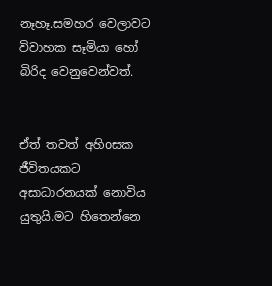නෑහෑ.සමහර වෙලාවට විවාහක සෑමියා හෝ බිරිද වෙනුවෙන්වත්.


ඒත් තවත් අහිoසක ජීවිතයකට අසාධාරනයක් නොවිය යුතුයි.මට හිතෙන්නෙ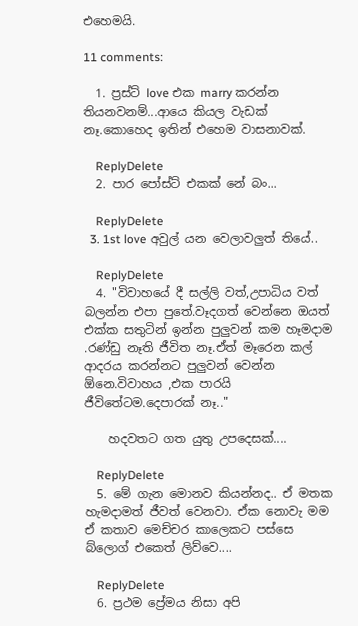එහෙමයි.

11 comments:

  1. ප්‍රස්ට් love එක marry කරන්න තියනවනම්...ආයෙ කියල වැඩක් නෑ.කොහෙද ඉතින් එහෙම වාසනාවක්.

    ReplyDelete
  2. පාර පෝස්ට් එකක් නේ බං...

    ReplyDelete
  3. 1st love අවුල් යන වෙලාවලුත් තියේ..

    ReplyDelete
  4. "විවාහයේ දී සල්ලි වත්,උපාධිය වත් බලන්න එපා පුතේ.වෑදගත් වෙන්නෙ ඔයත් එක්ක සතුටින් ඉන්න පුලුවන් කම හෑමදාම .රණ්ඩු නෑති ජීවිත නෑ.ඒත් මෑරෙන කල් ආදරය කරන්නට පුලුවන් වෙන්න ඕනෙ.විවාහය ,එක පාරයි ජීවිතේටම.දෙපාරක් නෑ.."

    හදවතට ගත යුතු උපදෙසක්....

    ReplyDelete
  5. මේ ගැන මොනව කියන්නද.. ඒ මතක හැමදාමත් ජීවත් වෙනවා. ඒක නොවැ මම ඒ කතාව මෙච්චර කාලෙකට පස්සෙ බ්ලොග් එකෙත් ලිව්වෙ....

    ReplyDelete
  6. ප්‍රථම ප්‍රේමය නිසා අපි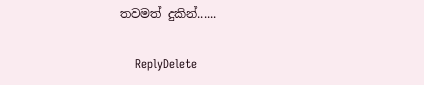තවමත් දුකින්‍‍‍......

    ReplyDelete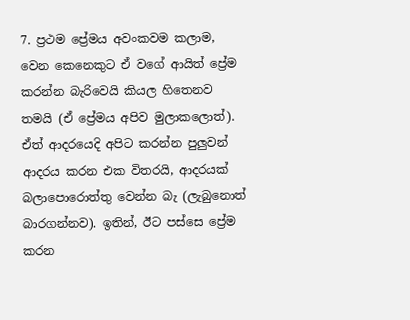7. ප්‍රථම ප්‍රේමය අවංකවම කලාම, වෙන කෙනෙකුට ඒ වගේ ආයිත් ප්‍රේම කරන්න බැරිවෙයි කියල හිතෙනව තමයි (ඒ ප්‍රේමය අපිව මුලාකලොත්). ඒත් ආදරයෙදි අපිට කරන්න පුලුවන් ආදරය කරන එක විතරයි, ආදරයක් බලාපොරොත්තු වෙන්න බැ (ලැබුනොත් බාරගන්නව). ඉතින්, ඊට පස්සෙ ප්‍රේම කරන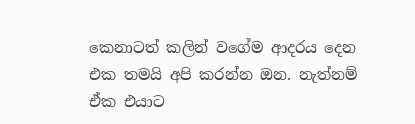කෙනාටත් කලින් වගේම ආදරය දෙන එක තමයි අපි කරන්න ඔන. නැත්නම් ඒක එයාට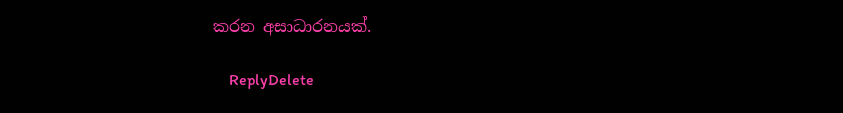කරන අසාධාරනයක්.

    ReplyDelete